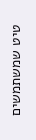טיט שמשתמשים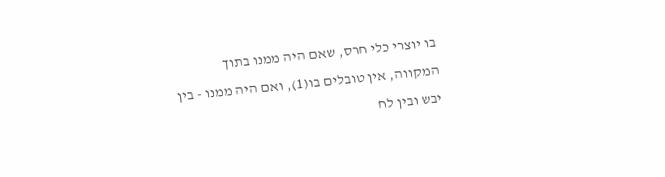בו יוצרי כלי חרס, שאם היה ממנו בתוך המקווה, אין טובלים בו(1), ואם היה ממנו - בין יבש ובין לח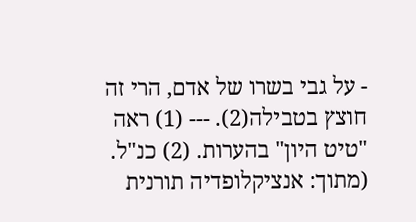- על גבי בשרו של אדם, הרי זה חוצץ בטבילה(2). --- (1) ראה "טיט היון" בהערות. (2) כנ"ל. (מתוך: אנציקלופדיה תורנית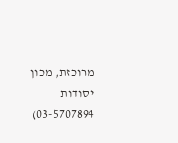מרוכזת, מכון יסודות 03-5707894)